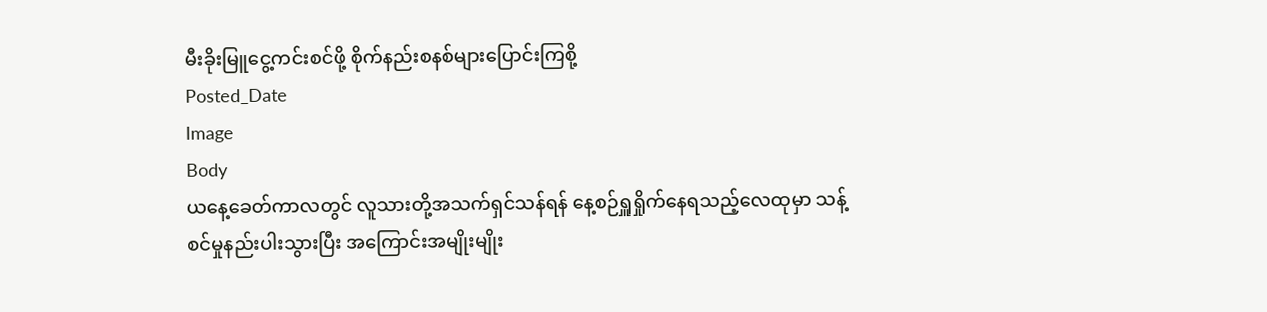မီးခိုးမြူငွေ့ကင်းစင်ဖို့ စိုက်နည်းစနစ်များပြောင်းကြစို့
Posted_Date
Image
Body
ယနေ့ခေတ်ကာလတွင် လူသားတို့အသက်ရှင်သန်ရန် နေ့စဉ်ရှူရှိုက်နေရသည့်လေထုမှာ သန့်စင်မှုနည်းပါးသွားပြီး အကြောင်းအမျိုးမျိုး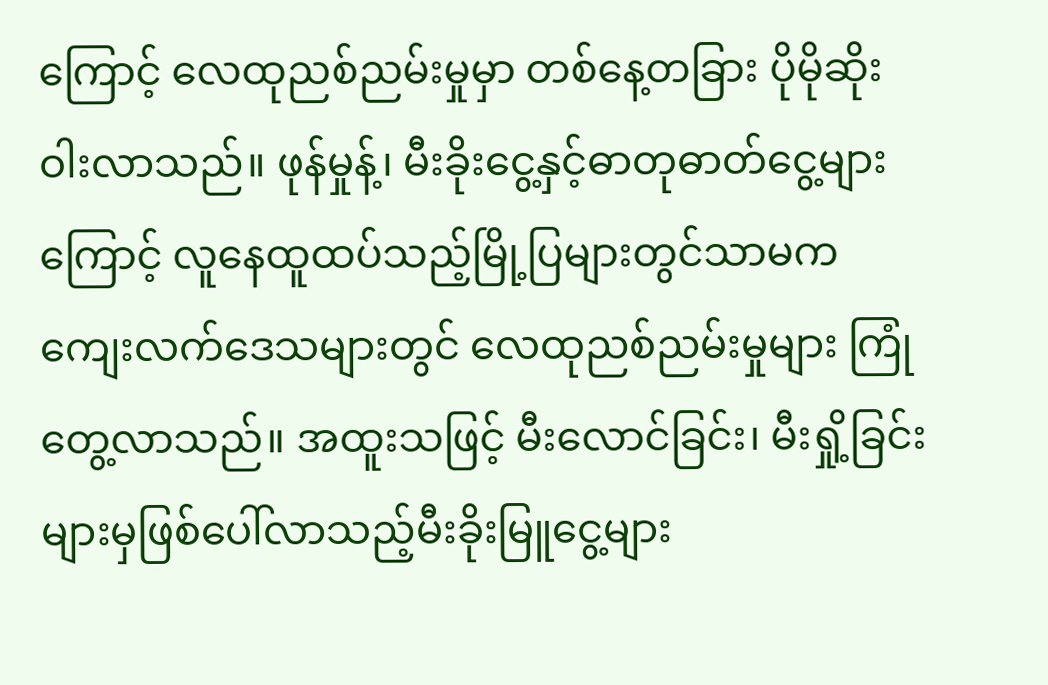ကြောင့် လေထုညစ်ညမ်းမှုမှာ တစ်နေ့တခြား ပိုမိုဆိုးဝါးလာသည်။ ဖုန်မှုန့်၊ မီးခိုးငွေ့နှင့်ဓာတုဓာတ်ငွေ့များကြောင့် လူနေထူထပ်သည့်မြို့ပြများတွင်သာမက ကျေးလက်ဒေသများတွင် လေထုညစ်ညမ်းမှုများ ကြုံတွေ့လာသည်။ အထူးသဖြင့် မီးလောင်ခြင်း၊ မီးရှို့ခြင်းများမှဖြစ်ပေါ်လာသည့်မီးခိုးမြူငွေ့များ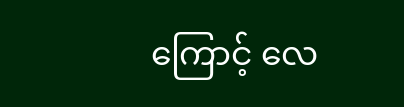ကြောင့် လေ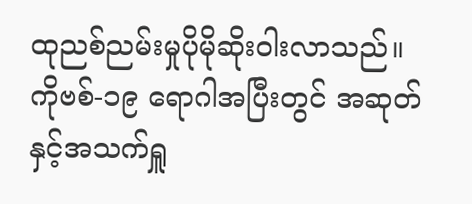ထုညစ်ညမ်းမှုပိုမိုဆိုးဝါးလာသည်။
ကိုဗစ်-၁၉ ရောဂါအပြီးတွင် အဆုတ်နှင့်အသက်ရှူ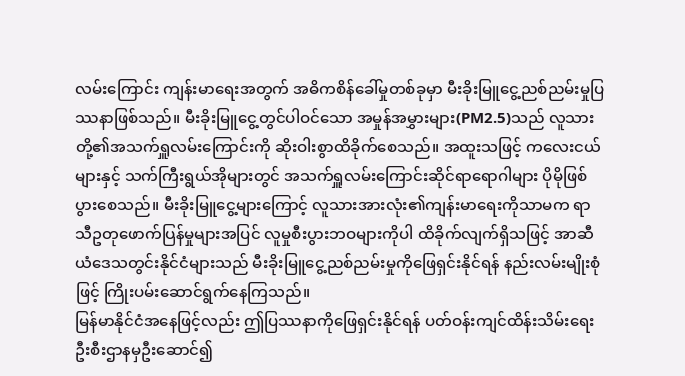လမ်းကြောင်း ကျန်းမာရေးအတွက် အဓိကစိန်ခေါ်မှုတစ်ခုမှာ မီးခိုးမြူငွေ့ညစ်ညမ်းမှုပြဿနာဖြစ်သည်။ မီးခိုးမြူငွေ့တွင်ပါဝင်သော အမှုန်အမွှားများ(PM2.5)သည် လူသားတို့၏အသက်ရှူလမ်းကြောင်းကို ဆိုးဝါးစွာထိခိုက်စေသည်။ အထူးသဖြင့် ကလေးငယ်များနှင့် သက်ကြီးရွယ်အိုများတွင် အသက်ရှူလမ်းကြောင်းဆိုင်ရာရောဂါများ ပိုမိုဖြစ်ပွားစေသည်။ မီးခိုးမြူငွေ့များကြောင့် လူသားအားလုံး၏ကျန်းမာရေးကိုသာမက ရာသီဥတုဖောက်ပြန်မှုများအပြင် လူမှုစီးပွားဘဝများကိုပါ ထိခိုက်လျက်ရှိသဖြင့် အာဆီယံဒေသတွင်းနိုင်ငံများသည် မီးခိုးမြူငွေ့ညစ်ညမ်းမှုကိုဖြေရှင်းနိုင်ရန် နည်းလမ်းမျိုးစုံဖြင့် ကြိုးပမ်းဆောင်ရွက်နေကြသည်။
မြန်မာနိုင်ငံအနေဖြင့်လည်း ဤပြဿနာကိုဖြေရှင်းနိုင်ရန် ပတ်ဝန်းကျင်ထိန်းသိမ်းရေးဦးစီးဌာနမှဦးဆောင်၍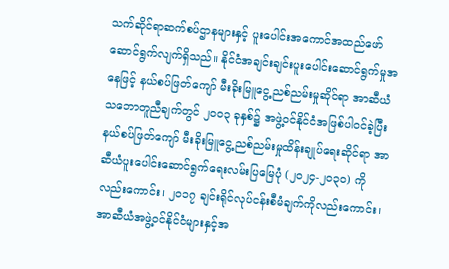သက်ဆိုင်ရာဆက်စပ်ဌာနများနှင့် ပူးပေါင်းအကောင်အထည်ဖော်ဆောင်ရွက်လျက်ရှိသည်။ နိုင်ငံအချင်းချင်းပူးပေါင်းဆောင်ရွက်မှုအနေဖြင့် နယ်စပ်ဖြတ်ကျော် မီးခိုးမြူငွေ့ညစ်ညမ်းမှုဆိုင်ရာ အာဆီယံသဘောတူညီချက်တွင် ၂၀၀၃ ခုနှစ်၌ အဖွဲ့ဝင်နိုင်ငံအဖြစ်ပါဝင်ခဲ့ပြီး နယ်စပ်ဖြတ်ကျော် မီးခိုးမြူငွေ့ညစ်ညမ်းမှုထိန်းချုပ်ရေးဆိုင်ရာ အာဆီယံပူးပေါင်းဆောင်ရွက်ရေးလမ်းပြမြေပုံ (၂၀၂၄-၂၀၃၀) ကိုလည်းကောင်း၊ ၂၀၁၇ ချင်းရိုင်လုပ်ငန်းစီမံချက်ကိုလည်းကောင်း၊ အာဆီယံအဖွဲ့ဝင်နိုင်ငံများနှင့်အ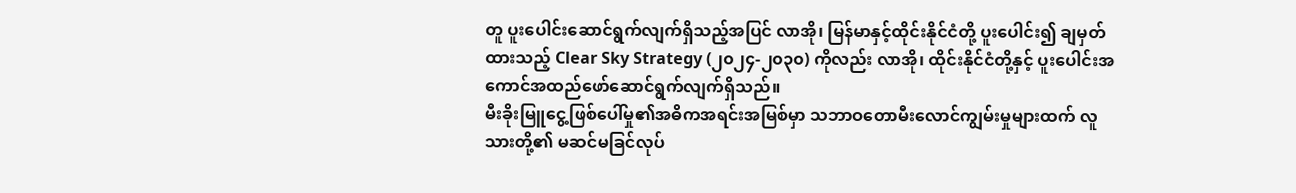တူ ပူးပေါင်းဆောင်ရွက်လျက်ရှိသည့်အပြင် လာအို၊ မြန်မာနှင့်ထိုင်းနိုင်ငံတို့ ပူးပေါင်း၍ ချမှတ်ထားသည့် Clear Sky Strategy (၂၀၂၄-၂၀၃၀) ကိုလည်း လာအို၊ ထိုင်းနိုင်ငံတို့နှင့် ပူးပေါင်းအကောင်အထည်ဖော်ဆောင်ရွက်လျက်ရှိသည်။
မီးခိုးမြူငွေ့ဖြစ်ပေါ်မှု၏အဓိကအရင်းအမြစ်မှာ သဘာဝတောမီးလောင်ကျွမ်းမှုများထက် လူသားတို့၏ မဆင်မခြင်လုပ်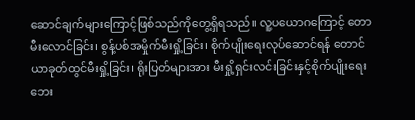ဆောင်ချက်များကြောင့်ဖြစ်သည်ကိုတွေ့ရှိရသည်။ လူ့ပယောဂကြောင့် တောမီးလောင်ခြင်း၊ စွန့်ပစ်အမှိုက်မီးရှို့ခြင်း၊ စိုက်ပျိုးရေးလုပ်ဆောင်ရန် တောင်ယာခုတ်ထွင်မီးရှို့ခြင်း၊ ရိုးပြတ်များအား မီးရှို့ရှင်းလင်းခြင်းနှင့်စိုက်ပျိုးရေးဘေး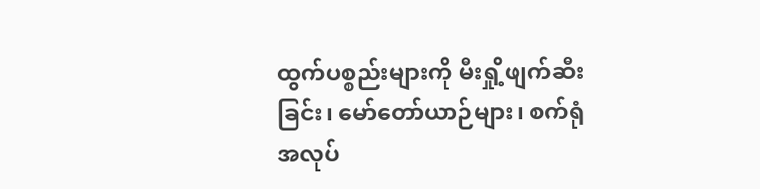ထွက်ပစ္စည်းများကို မီးရှို့ဖျက်ဆီးခြင်း၊ မော်တော်ယာဉ်များ၊ စက်ရုံအလုပ်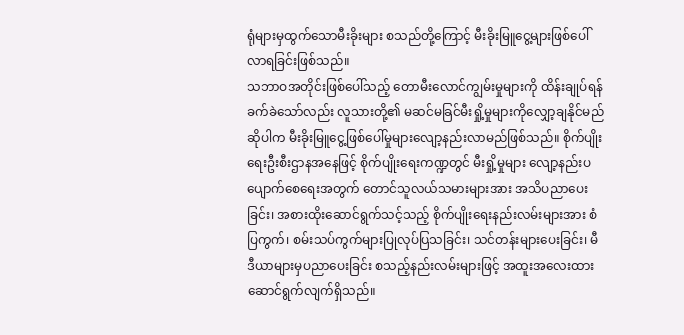ရုံများမှထွက်သောမီးခိုးများ စသည်တို့ကြောင့် မီးခိုးမြူငွေ့များဖြစ်ပေါ်လာရခြင်းဖြစ်သည်။
သဘာဝအတိုင်းဖြစ်ပေါ်သည့် တောမီးလောင်ကျွမ်းမှုများကို ထိန်းချုပ်ရန်ခက်ခဲသော်လည်း လူသားတို့၏ မဆင်မခြင်မီးရှို့မှုများကိုလျှော့ချနိုင်မည်ဆိုပါက မီးခိုးမြူငွေ့ဖြစ်ပေါ်မှုများလျော့နည်းလာမည်ဖြစ်သည်။ စိုက်ပျိုးရေးဦးစီးဌာနအနေဖြင့် စိုက်ပျိုးရေးကဏ္ဍတွင် မီးရှို့မှုများ လျော့နည်းပပျောက်စေရေးအတွက် တောင်သူလယ်သမားများအား အသိပညာပေးခြင်း၊ အစားထိုးဆောင်ရွက်သင့်သည့် စိုက်ပျိုးရေးနည်းလမ်းများအား စံပြကွက်၊ စမ်းသပ်ကွက်များပြုလုပ်ပြသခြင်း၊ သင်တန်းများပေးခြင်း၊ မီဒီယာများမှပညာပေးခြင်း စသည့်နည်းလမ်းများဖြင့် အထူးအလေးထားဆောင်ရွက်လျက်ရှိသည်။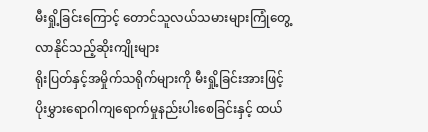မီးရှို့ခြင်းကြောင့် တောင်သူလယ်သမားများကြုံတွေ့လာနိုင်သည့်ဆိုးကျိုးများ
ရိုးပြတ်နှင့်အမှိုက်သရိုက်များကို မီးရှို့ခြင်းအားဖြင့် ပိုးမွှားရောဂါကျရောက်မှုနည်းပါးစေခြင်းနှင့် ထယ်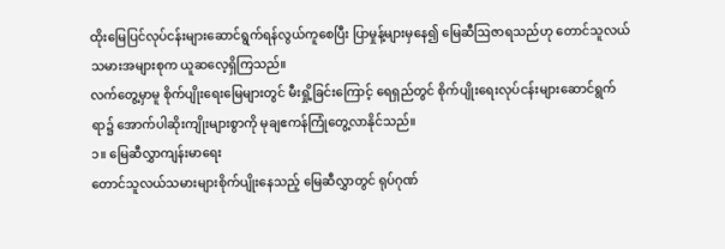ထိုးမြေပြင်လုပ်ငန်းများဆောင်ရွက်ရန်လွယ်ကူစေပြီး ပြာမှုန့်များမှနေ၍ မြေဆီဩဇာရသည်ဟု တောင်သူလယ်သမားအများစုက ယူဆလေ့ရှိကြသည်။
လက်တွေ့မှာမူ စိုက်ပျိုးရေးမြေများတွင် မီးရှို့ခြင်းကြောင့် ရေရှည်တွင် စိုက်ပျိုးရေးလုပ်ငန်းများဆောင်ရွက်ရာ၌ အောက်ပါဆိုးကျိုးများစွာကို မုချဧကန်ကြုံတွေ့လာနိုင်သည်။
၁။ မြေဆီလွှာကျန်းမာရေး
တောင်သူလယ်သမားများစိုက်ပျိုးနေသည့် မြေဆီလွှာတွင် ရုပ်ဂုဏ်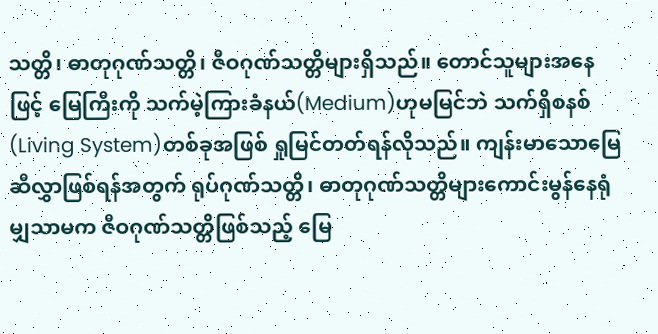သတ္တိ၊ ဓာတုဂုဏ်သတ္တိ၊ ဇီဝဂုဏ်သတ္တိများရှိသည်။ တောင်သူများအနေဖြင့် မြေကြီးကို သက်မဲ့ကြားခံနယ်(Medium)ဟုမမြင်ဘဲ သက်ရှိစနစ်(Living System)တစ်ခုအဖြစ် ရှုမြင်တတ်ရန်လိုသည်။ ကျန်းမာသောမြေဆီလွှာဖြစ်ရန်အတွက် ရုပ်ဂုဏ်သတ္တိ၊ ဓာတုဂုဏ်သတ္တိများကောင်းမွန်နေရုံမျှသာမက ဇီဝဂုဏ်သတ္တိဖြစ်သည့် မြေ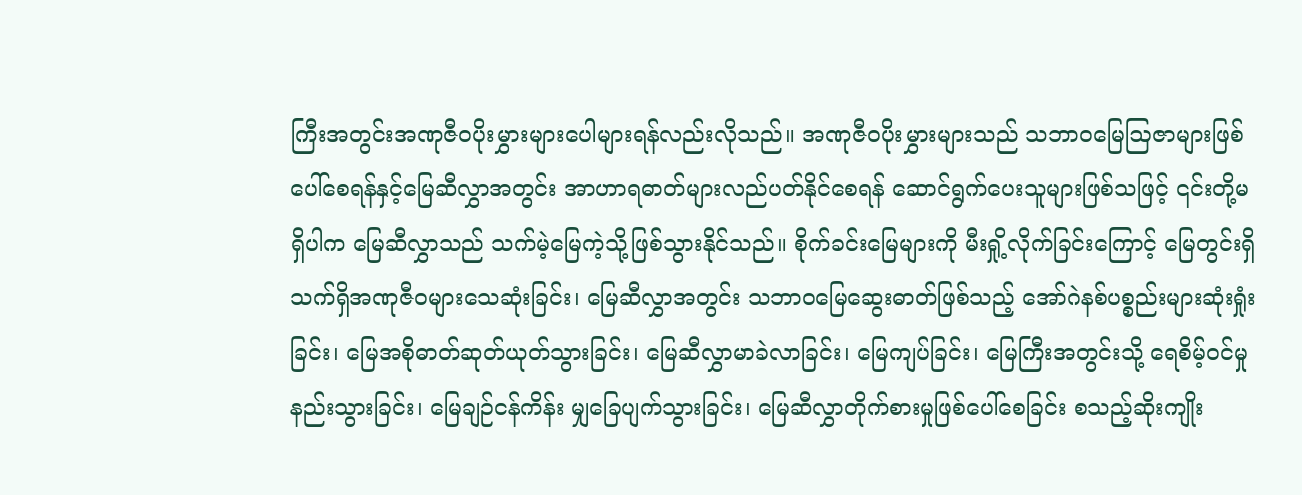ကြီးအတွင်းအဏုဇီဝပိုးမွှားများပေါများရန်လည်းလိုသည်။ အဏုဇီဝပိုးမွှားများသည် သဘာဝမြေဩဇာများဖြစ်ပေါ်စေရန်နှင့်မြေဆီလွှာအတွင်း အာဟာရဓာတ်များလည်ပတ်နိုင်စေရန် ဆောင်ရွက်ပေးသူများဖြစ်သဖြင့် ၎င်းတို့မရှိပါက မြေဆီလွှာသည် သက်မဲ့မြေကဲ့သို့ဖြစ်သွားနိုင်သည်။ စိုက်ခင်းမြေများကို မီးရှို့လိုက်ခြင်းကြောင့် မြေတွင်းရှိ သက်ရှိအဏုဇီဝများသေဆုံးခြင်း၊ မြေဆီလွှာအတွင်း သဘာဝမြေဆွေးဓာတ်ဖြစ်သည့် အော်ဂဲနစ်ပစ္စည်းများဆုံးရှုံးခြင်း၊ မြေအစိုဓာတ်ဆုတ်ယုတ်သွားခြင်း၊ မြေဆီလွှာမာခဲလာခြင်း၊ မြေကျပ်ခြင်း၊ မြေကြီးအတွင်းသို့ ရေစိမ့်ဝင်မှုနည်းသွားခြင်း၊ မြေချဉ်ငန်ကိန်း မျှခြေပျက်သွားခြင်း၊ မြေဆီလွှာတိုက်စားမှုဖြစ်ပေါ်စေခြင်း စသည့်ဆိုးကျိုး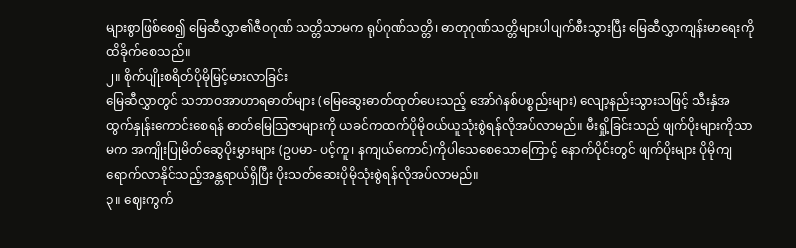များစွာဖြစ်စေ၍ မြေဆီလွှာ၏ဇီဝဂုဏ် သတ္တိသာမက ရုပ်ဂုဏ်သတ္တိ၊ ဓာတုဂုဏ်သတ္တိများပါပျက်စီးသွားပြီး မြေဆီလွှာကျန်းမာရေးကို ထိခိုက်စေသည်။
၂။ စိုက်ပျိုးစရိတ်ပိုမိုမြင့်မားလာခြင်း
မြေဆီလွှာတွင် သဘာဝအာဟာရဓာတ်များ (မြေဆွေးဓာတ်ထုတ်ပေးသည့် အော်ဂဲနစ်ပစ္စည်းများ) လျော့နည်းသွားသဖြင့် သီးနှံအထွက်နှုန်းကောင်းစေရန် ဓာတ်မြေသြဇာများကို ယခင်ကထက်ပိုမိုဝယ်ယူသုံးစွဲရန်လိုအပ်လာမည်။ မီးရှို့ခြင်းသည် ဖျက်ပိုးများကိုသာမက အကျိုးပြုမိတ်ဆွေပိုးမွှားများ (ဥပမာ- ပင့်ကူ၊ နကျယ်ကောင်)ကိုပါသေစေသောကြောင့် နောက်ပိုင်းတွင် ဖျက်ပိုးများ ပိုမိုကျရောက်လာနိုင်သည့်အန္တရာယ်ရှိပြီး ပိုးသတ်ဆေးပိုမိုသုံးစွဲရန်လိုအပ်လာမည်။
၃။ ဈေးကွက်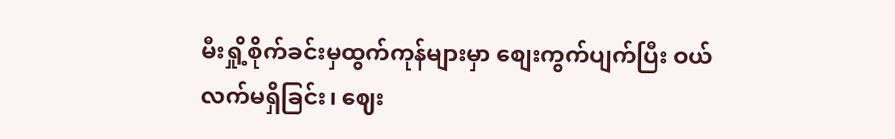မီးရှို့စိုက်ခင်းမှထွက်ကုန်များမှာ စျေးကွက်ပျက်ပြီး ဝယ်လက်မရှိခြင်း၊ ဈေး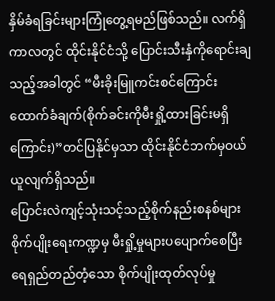နှိမ်ခံရခြင်းများကြုံတွေ့ရမည်ဖြစ်သည်။ လက်ရှိကာလတွင် ထိုင်းနိုင်ငံသို့ ပြောင်းသီးနှံကိုရောင်းချသည့်အခါတွင် “မီးခိုးမြူကင်းစင်ကြောင်းထောက်ခံချက်(စိုက်ခင်းကိုမီးရှို့ထားခြင်းမရှိကြောင်း)”တင်ပြနိုင်မှသာ ထိုင်းနိုင်ငံဘက်မှဝယ်ယူလျက်ရှိသည်။
ပြောင်းလဲကျင့်သုံးသင့်သည့်စိုက်နည်းစနစ်များစိုက်ပျိုးရေးကဏ္ဍမှ မီးရှို့မှုများပပျောက်စေပြီး ရေရှည်တည်တံ့သော စိုက်ပျိုးထုတ်လုပ်မှု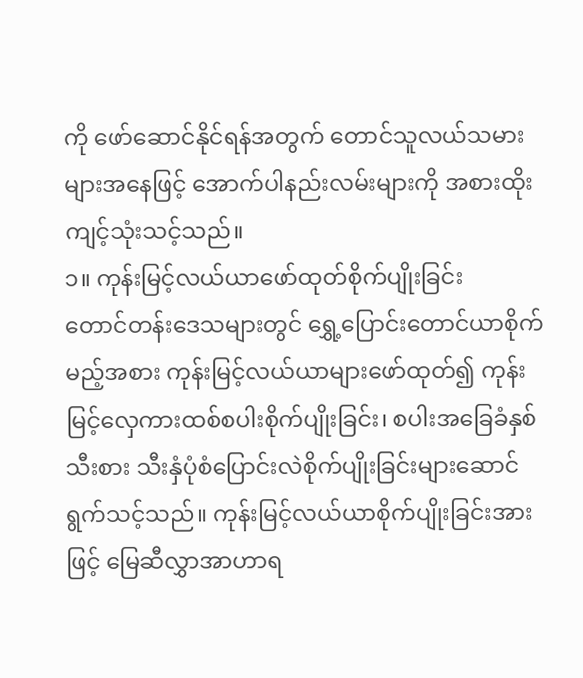ကို ဖော်ဆောင်နိုင်ရန်အတွက် တောင်သူလယ်သမားများအနေဖြင့် အောက်ပါနည်းလမ်းများကို အစားထိုးကျင့်သုံးသင့်သည်။
၁။ ကုန်းမြင့်လယ်ယာဖော်ထုတ်စိုက်ပျိုးခြင်း
တောင်တန်းဒေသများတွင် ရွှေ့ပြောင်းတောင်ယာစိုက်မည့်အစား ကုန်းမြင့်လယ်ယာများဖော်ထုတ်၍ ကုန်းမြင့်လှေကားထစ်စပါးစိုက်ပျိုးခြင်း၊ စပါးအခြေခံနှစ်သီးစား သီးနှံပုံစံပြောင်းလဲစိုက်ပျိုးခြင်းများဆောင်ရွက်သင့်သည်။ ကုန်းမြင့်လယ်ယာစိုက်ပျိုးခြင်းအားဖြင့် မြေဆီလွှာအာဟာရ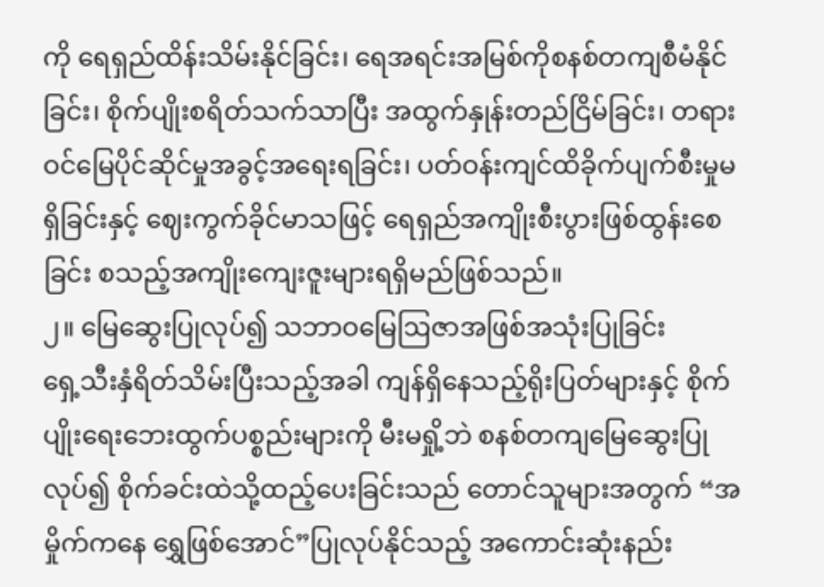ကို ရေရှည်ထိန်းသိမ်းနိုင်ခြင်း၊ ရေအရင်းအမြစ်ကိုစနစ်တကျစီမံနိုင်ခြင်း၊ စိုက်ပျိုးစရိတ်သက်သာပြီး အထွက်နှုန်းတည်ငြိမ်ခြင်း၊ တရားဝင်မြေပိုင်ဆိုင်မှုအခွင့်အရေးရခြင်း၊ ပတ်ဝန်းကျင်ထိခိုက်ပျက်စီးမှုမရှိခြင်းနှင့် ဈေးကွက်ခိုင်မာသဖြင့် ရေရှည်အကျိုးစီးပွားဖြစ်ထွန်းစေခြင်း စသည့်အကျိုးကျေးဇူးများရရှိမည်ဖြစ်သည်။
၂။ မြေဆွေးပြုလုပ်၍ သဘာဝမြေဩဇာအဖြစ်အသုံးပြုခြင်း
ရှေ့သီးနှံရိတ်သိမ်းပြီးသည့်အခါ ကျန်ရှိနေသည့်ရိုးပြတ်များနှင့် စိုက်ပျိုးရေးဘေးထွက်ပစ္စည်းများကို မီးမရှို့ဘဲ စနစ်တကျမြေဆွေးပြုလုပ်၍ စိုက်ခင်းထဲသို့ထည့်ပေးခြင်းသည် တောင်သူများအတွက် “အမှိုက်ကနေ ရွှေဖြစ်အောင်”ပြုလုပ်နိုင်သည့် အကောင်းဆုံးနည်း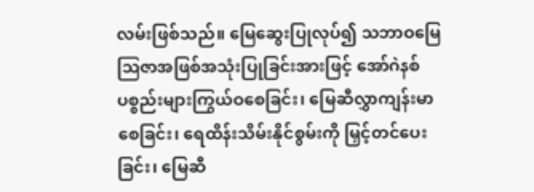လမ်းဖြစ်သည်။ မြေဆွေးပြုလုပ်၍ သဘာဝမြေဩဇာအဖြစ်အသုံးပြုခြင်းအားဖြင့် အော်ဂဲနစ်ပစ္စည်းများကြွယ်ဝစေခြင်း၊ မြေဆီလွှာကျန်းမာစေခြင်း၊ ရေထိန်းသိမ်းနိုင်စွမ်းကို မြှင့်တင်ပေးခြင်း၊ မြေဆီ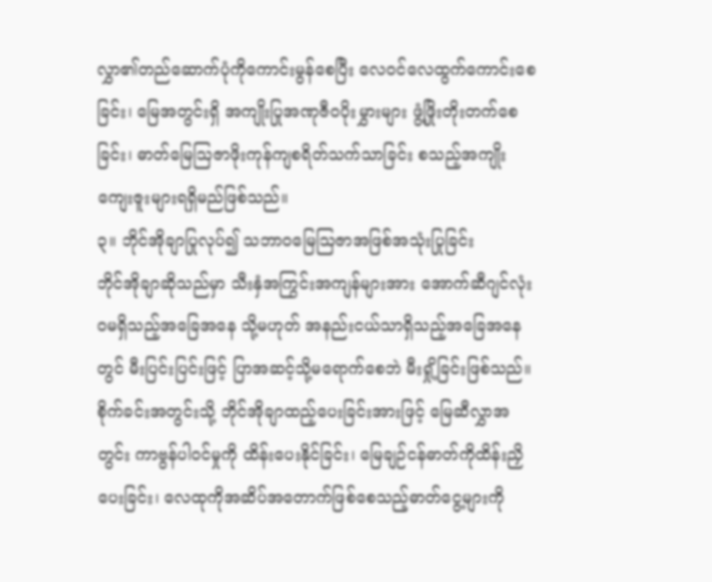လွှာ၏တည်ဆောက်ပုံကိုကောင်းမွန်စေပြီး လေဝင်လေထွက်ကောင်းစေခြင်း၊ မြေအတွင်းရှိ အကျိုးပြုအဏုဇီဝပိုးမွှားများ ဖွံ့ဖြိုးတိုးတက်စေခြင်း၊ ဓာတ်မြေဩဇာဖိုးကုန်ကျစရိတ်သက်သာခြင်း စသည့်အကျိုးကျေးဇူးများရရှိမည်ဖြစ်သည်။
၃။ ဘိုင်အိုချာပြုလုပ်၍ သဘာဝမြေဩဇာအဖြစ်အသုံးပြုခြင်း
ဘိုင်အိုချာဆိုသည်မှာ သီးနှံအကြွင်းအကျန်များအား အောက်ဆီဂျင်လုံးဝမရှိသည့်အခြေအနေ သို့မဟုတ် အနည်းငယ်သာရှိသည့်အခြေအနေတွင် မီးပြင်းပြင်းဖြင့် ပြာအဆင့်သို့မရောက်စေဘဲ မီးရှို့ခြင်းဖြစ်သည်။ စိုက်ခင်းအတွင်းသို့ ဘိုင်အိုချာထည့်ပေးခြင်းအားဖြင့် မြေဆီလွှာအတွင်း ကာဗွန်ပါဝင်မှုကို ထိန်းပေးနိုင်ခြင်း၊ မြေချဉ်ငန်ဓာတ်ကိုထိန်းညှိပေးခြင်း၊ လေထုကိုအဆိပ်အတောက်ဖြစ်စေသည့်ဓာတ်ငွေ့များကို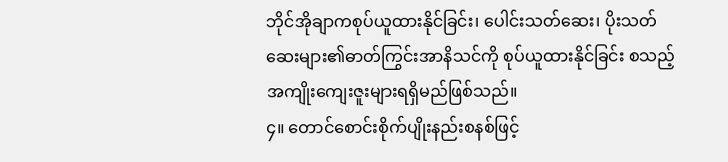ဘိုင်အိုချာကစုပ်ယူထားနိုင်ခြင်း၊ ပေါင်းသတ်ဆေး၊ ပိုးသတ်ဆေးများ၏ဓာတ်ကြွင်းအာနိသင်ကို စုပ်ယူထားနိုင်ခြင်း စသည့်အကျိုးကျေးဇူးများရရှိမည်ဖြစ်သည်။
၄။ တောင်စောင်းစိုက်ပျိုးနည်းစနစ်ဖြင့်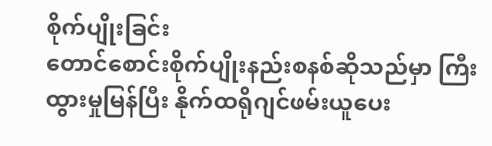စိုက်ပျိုးခြင်း
တောင်စောင်းစိုက်ပျိုးနည်းစနစ်ဆိုသည်မှာ ကြီးထွားမှုမြန်ပြီး နိုက်ထရိုဂျင်ဖမ်းယူပေး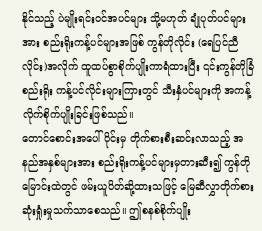နိုင်သည့် ပဲမျိုးရင်းဝင်အပင်များ သို့မဟုတ် ချုံပုတ်ပင်များအား စည်းရိုးကန့်ပင်များအဖြစ် ကွန်တိုလိုင်း (ရေပြင်ညီလိုင်း)အလိုက် ထူထပ်စွာစိုက်ပျိုးကာရံထားပြီး ၎င်းကွန်တိုခြံစည်းရိုး ကန့်ပင်လိုင်းများကြားတွင် သီးနှံပင်များကို အကန့်လိုက်စိုက်ပျိုးခြင်းဖြစ်သည်။
တောင်စောင်းအပေါ်ပိုင်းမှ တိုက်စားစီးဆင်းလာသည့် အနည်အနှစ်များအား စည်းရိုးကန့်ပင်များမှတားဆီး၍ ကွန်တိုမြောင်းထဲတွင် ဖမ်းယူပိတ်ဆို့ထားသဖြင့် မြေဆီလွှာတိုက်စားဆုံးရှုံးမှုသက်သာစေသည်။ ဤစနစ်စိုက်ပျိုး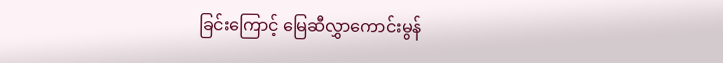ခြင်းကြောင့် မြေဆီလွှာကောင်းမွန်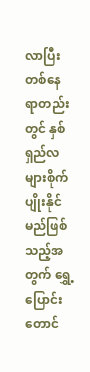လာပြီး တစ်နေရာတည်းတွင် နှစ်ရှည်လများစိုက်ပျိုးနိုင်မည်ဖြစ်သည့်အတွက် ရွှေ့ပြောင်းတောင်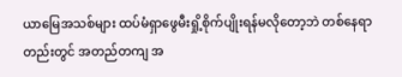ယာမြေအသစ်များ ထပ်မံရှာဖွေမီးရှို့စိုက်ပျိုးရန်မလိုတော့ဘဲ တစ်နေရာတည်းတွင် အတည်တကျ အ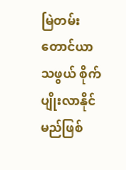မြဲတမ်းတောင်ယာသဖွယ် စိုက်ပျိုးလာနိုင်မည်ဖြစ်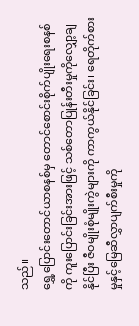သည်။
ရွှေ့ပြောင်းတောင်ယာစနစ်မှ တောင်စောင်းစိုက်ပျိုးရေးစနစ်ကို ကူးပြောင်းခြင်းအားဖြင့် သစ်တောပြုန်းတီးမှုကိုလျှော့ချနိုင်ပြီး ဇီဝမျိုးစုံမျိုးကွဲများကို ကာကွယ်နိုင်ခြင်း၊ ရေတိုက်စားမှုနှင့်မြေဆီလွှာပျက်စီးမှုကို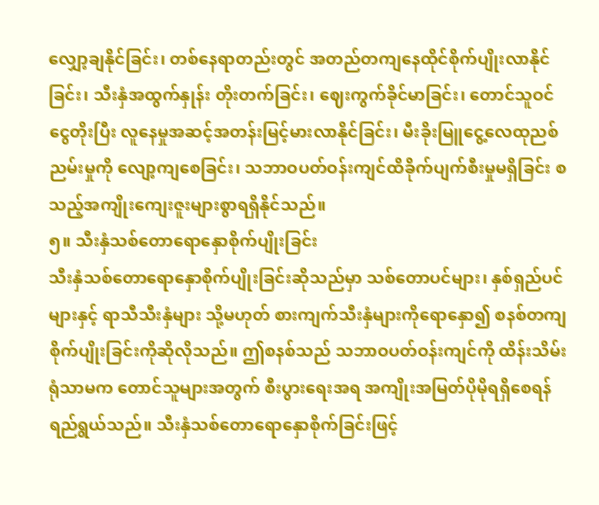လျှော့ချနိုင်ခြင်း၊ တစ်နေရာတည်းတွင် အတည်တကျနေထိုင်စိုက်ပျိုးလာနိုင်ခြင်း၊ သီးနှံအထွက်နှုန်း တိုးတက်ခြင်း၊ ဈေးကွက်ခိုင်မာခြင်း၊ တောင်သူဝင်ငွေတိုးပြီး လူနေမှုအဆင့်အတန်းမြင့်မားလာနိုင်ခြင်း၊ မီးခိုးမြူငွေ့လေထုညစ်ညမ်းမှုကို လျော့ကျစေခြင်း၊ သဘာဝပတ်ဝန်းကျင်ထိခိုက်ပျက်စီးမှုမရှိခြင်း စသည့်အကျိုးကျေးဇူးများစွာရရှိနိုင်သည်။
၅။ သီးနှံသစ်တောရောနှောစိုက်ပျိုးခြင်း
သီးနှံသစ်တောရောနှောစိုက်ပျိုးခြင်းဆိုသည်မှာ သစ်တောပင်များ၊ နှစ်ရှည်ပင်များနှင့် ရာသီသီးနှံများ သို့မဟုတ် စားကျက်သီးနှံများကိုရောနှော၍ စနစ်တကျစိုက်ပျိုးခြင်းကိုဆိုလိုသည်။ ဤစနစ်သည် သဘာဝပတ်ဝန်းကျင်ကို ထိန်းသိမ်းရုံသာမက တောင်သူများအတွက် စီးပွားရေးအရ အကျိုးအမြတ်ပိုမိုရရှိစေရန်ရည်ရွယ်သည်။ သီးနှံသစ်တောရောနှောစိုက်ခြင်းဖြင့်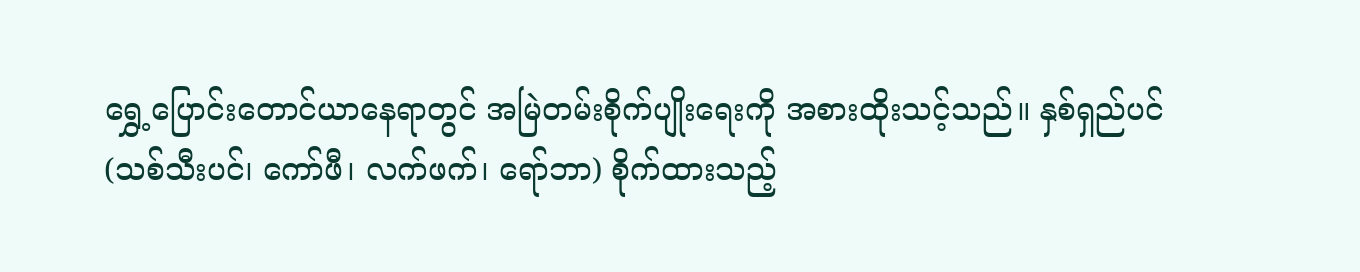ရွှေ့ပြောင်းတောင်ယာနေရာတွင် အမြဲတမ်းစိုက်ပျိုးရေးကို အစားထိုးသင့်သည်။ နှစ်ရှည်ပင် (သစ်သီးပင်၊ ကော်ဖီ၊ လက်ဖက်၊ ရော်ဘာ) စိုက်ထားသည့်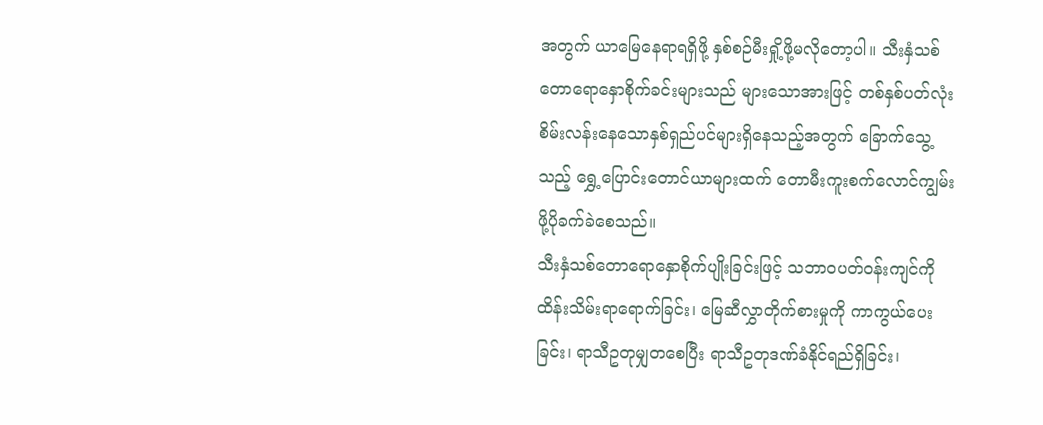အတွက် ယာမြေနေရာရရှိဖို့ နှစ်စဉ်မီးရှို့ဖို့မလိုတော့ပါ။ သီးနှံသစ်တောရောနှောစိုက်ခင်းများသည် များသောအားဖြင့် တစ်နှစ်ပတ်လုံး စိမ်းလန်းနေသောနှစ်ရှည်ပင်များရှိနေသည့်အတွက် ခြောက်သွေ့သည့် ရွှေ့ပြောင်းတောင်ယာများထက် တောမီးကူးစက်လောင်ကျွမ်းဖို့ပိုခက်ခဲစေသည်။
သီးနှံသစ်တောရောနှောစိုက်ပျိုးခြင်းဖြင့် သဘာဝပတ်ဝန်းကျင်ကို ထိန်းသိမ်းရာရောက်ခြင်း၊ မြေဆီလွှာတိုက်စားမှုကို ကာကွယ်ပေးခြင်း၊ ရာသီဥတုမျှတစေပြီး ရာသီဥတုဒဏ်ခံနိုင်ရည်ရှိခြင်း၊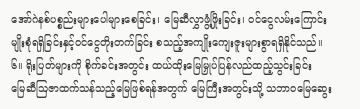အော်ဂဲနစ်ပစ္စည်းများပေါများစေခြင်း၊ မြေဆီလွှာဖွံ့ဖြိုးခြင်း၊ ဝင်ငွေလမ်းကြောင်းမျိုးစုံရရှိခြင်းနှင့်ဝင်ငွေတိုးတက်ခြင်း စသည့်အကျိုးကျေးဇူးများစွာရရှိနိုင်သည်။
၆။ ရိုးပြတ်များကို စိုက်ခင်းအတွင်း ထယ်ထိုးမြေမြှုပ်ပြန်လည်ထည့်သွင်းခြင်း
မြေဆီဩဇာထက်သန်သည့်မြေဖြစ်ရန်အတွက် မြေကြီးအတွင်းသို့ သဘာဝမြေဆွေး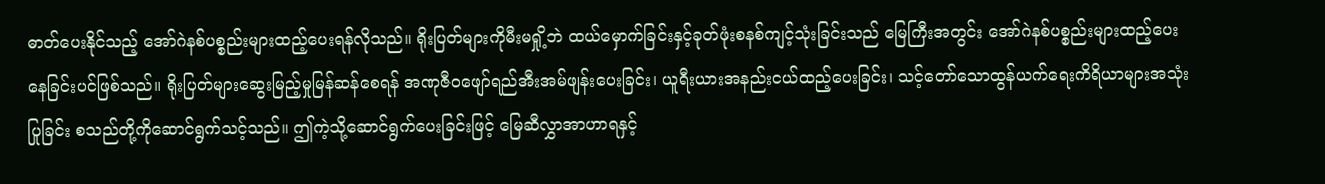ဓာတ်ပေးနိုင်သည့် အော်ဂဲနစ်ပစ္စည်းများထည့်ပေးရန်လိုသည်။ ရိုးပြတ်များကိုမီးမရှို့ဘဲ ထယ်မှောက်ခြင်းနှင့်ခုတ်ဖုံးစနစ်ကျင့်သုံးခြင်းသည် မြေကြီးအတွင်း အော်ဂဲနစ်ပစ္စည်းများထည့်ပေးနေခြင်းပင်ဖြစ်သည်။ ရိုးပြတ်များဆွေးမြည့်မှုမြန်ဆန်စေရန် အဏုဇီဝဖျော်ရည်အီးအမ်ဖျန်းပေးခြင်း၊ ယူရီးယားအနည်းငယ်ထည့်ပေးခြင်း၊ သင့်တော်သောထွန်ယက်ရေးကိရိယာများအသုံးပြုခြင်း စသည်တို့ကိုဆောင်ရွက်သင့်သည်။ ဤကဲ့သို့ဆောင်ရွက်ပေးခြင်းဖြင့် မြေဆီလွှာအာဟာရနှင့်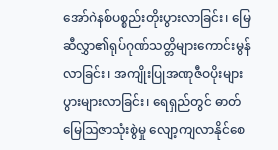အော်ဂဲနစ်ပစ္စည်းတိုးပွားလာခြင်း၊ မြေဆီလွှာ၏ရုပ်ဂုဏ်သတ္တိများကောင်းမွန်လာခြင်း၊ အကျိုးပြုအဏုဇီဝပိုးများပွားများလာခြင်း၊ ရေရှည်တွင် ဓာတ်မြေဩဇာသုံးစွဲမှု လျော့ကျလာနိုင်စေ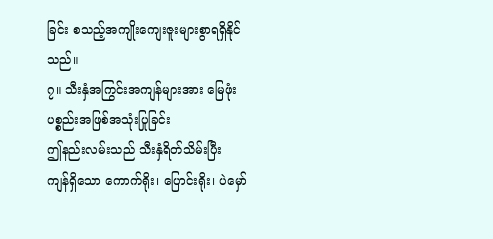ခြင်း စသည့်အကျိုးကျေးဇူးများစွာရရှိနိုင်သည်။
၇။ သီးနှံအကြွင်းအကျန်များအား မြေဖုံးပစ္စည်းအဖြစ်အသုံးပြုခြင်း
ဤနည်းလမ်းသည် သီးနှံရိတ်သိမ်းပြီး ကျန်ရှိသော ကောက်ရိုး၊ ပြောင်းရိုး၊ ပဲမှော်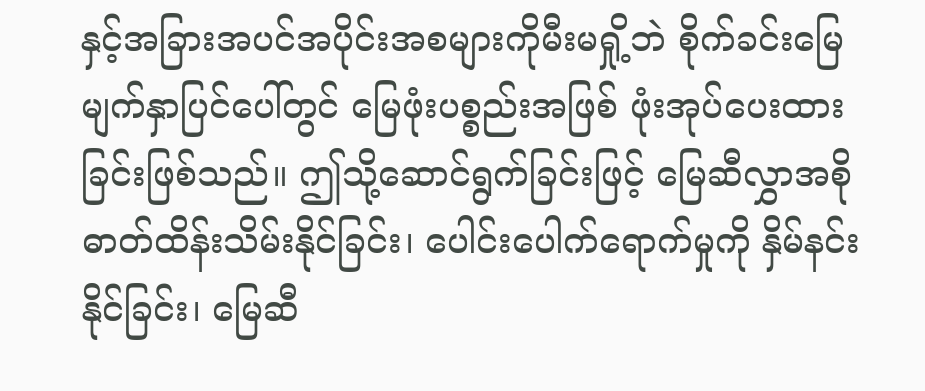နှင့်အခြားအပင်အပိုင်းအစများကိုမီးမရှို့ဘဲ စိုက်ခင်းမြေမျက်နှာပြင်ပေါ်တွင် မြေဖုံးပစ္စည်းအဖြစ် ဖုံးအုပ်ပေးထားခြင်းဖြစ်သည်။ ဤသို့ဆောင်ရွက်ခြင်းဖြင့် မြေဆီလွှာအစိုဓာတ်ထိန်းသိမ်းနိုင်ခြင်း၊ ပေါင်းပေါက်ရောက်မှုကို နှိမ်နင်းနိုင်ခြင်း၊ မြေဆီ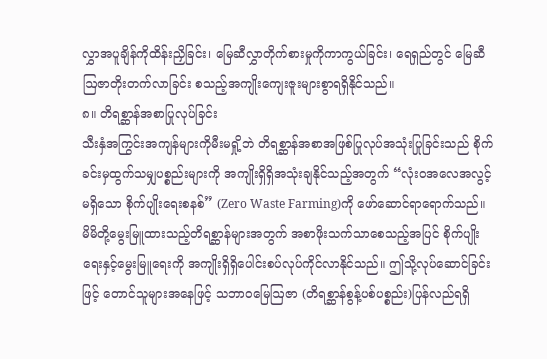လွှာအပူချိန်ကိုထိန်းညှိခြင်း၊ မြေဆီလွှာတိုက်စားမှုကိုကာကွယ်ခြင်း၊ ရေရှည်တွင် မြေဆီဩဇာတိုးတက်လာခြင်း စသည့်အကျိုးကျေးဇူးများစွာရရှိနိုင်သည်။
၈။ တိရစ္ဆာန်အစာပြုလုပ်ခြင်း
သီးနှံအကြွင်းအကျန်များကိုမီးမရှို့ဘဲ တိရစ္ဆာန်အစာအဖြစ်ပြုလုပ်အသုံးပြုခြင်းသည် စိုက်ခင်းမှထွက်သမျှပစ္စည်းများကို အကျိုးရှိရှိအသုံးချနိုင်သည့်အတွက် “လုံးဝအလေအလွင့်မရှိသော စိုက်ပျိုးရေးစနစ်” (Zero Waste Farming)ကို ဖော်ဆောင်ရာရောက်သည်။ မိမိတို့မွေးမြူထားသည့်တိရစ္ဆာန်များအတွက် အစာဖိုးသက်သာစေသည့်အပြင် စိုက်ပျိုးရေးနှင့်မွေးမြူရေးကို အကျိုးရှိရှိပေါင်းစပ်လုပ်ကိုင်လာနိုင်သည်။ ဤသို့လုပ်ဆောင်ခြင်းဖြင့် တောင်သူများအနေဖြင့် သဘာဝမြေဩဇာ (တိရစ္ဆာန်စွန့်ပစ်ပစ္စည်း)ပြန်လည်ရရှိ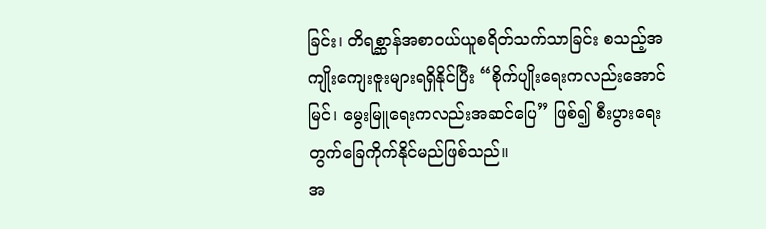ခြင်း၊ တိရစ္ဆာန်အစာဝယ်ယူစရိတ်သက်သာခြင်း စသည့်အကျိုးကျေးဇူးများရရှိနိုင်ပြီး “စိုက်ပျိုးရေးကလည်းအောင်မြင်၊ မွေးမြူရေးကလည်းအဆင်ပြေ” ဖြစ်၍ စီးပွားရေးတွက်ခြေကိုက်နိုင်မည်ဖြစ်သည်။
အ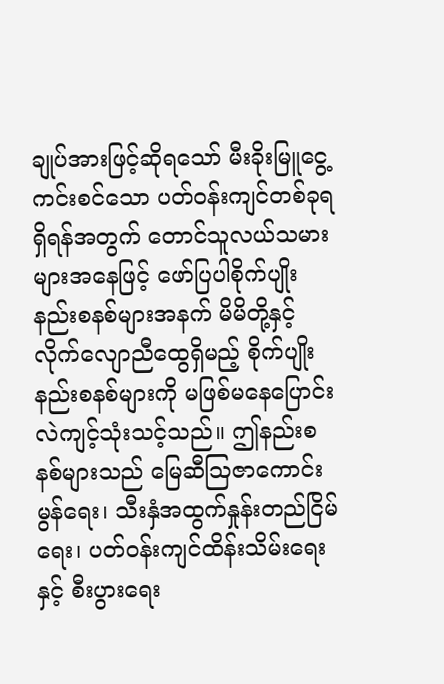ချုပ်အားဖြင့်ဆိုရသော် မီးခိုးမြူငွေ့ကင်းစင်သော ပတ်ဝန်းကျင်တစ်ခုရရှိရန်အတွက် တောင်သူလယ်သမားများအနေဖြင့် ဖော်ပြပါစိုက်ပျိုးနည်းစနစ်များအနက် မိမိတို့နှင့်လိုက်လျောညီထွေရှိမည့် စိုက်ပျိုးနည်းစနစ်များကို မဖြစ်မနေပြောင်းလဲကျင့်သုံးသင့်သည်။ ဤနည်းစနစ်များသည် မြေဆီဩဇာကောင်းမွန်ရေး၊ သီးနှံအထွက်နှုန်းတည်ငြိမ်ရေး၊ ပတ်ဝန်းကျင်ထိန်းသိမ်းရေးနှင့် စီးပွားရေး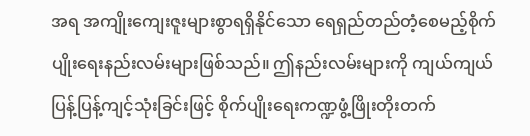အရ အကျိုးကျေးဇူးများစွာရရှိနိုင်သော ရေရှည်တည်တံ့စေမည့်စိုက်ပျိုးရေးနည်းလမ်းများဖြစ်သည်။ ဤနည်းလမ်းများကို ကျယ်ကျယ်ပြန့်ပြန့်ကျင့်သုံးခြင်းဖြင့် စိုက်ပျိုးရေးကဏ္ဍဖွံ့ဖြိုးတိုးတက်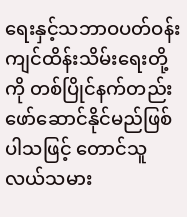ရေးနှင့်သဘာဝပတ်ဝန်းကျင်ထိန်းသိမ်းရေးတို့ကို တစ်ပြိုင်နက်တည်း ဖော်ဆောင်နိုင်မည်ဖြစ်ပါသဖြင့် တောင်သူလယ်သမား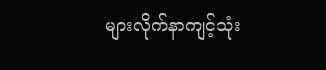များလိုက်နာကျင့်သုံး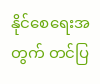နိုင်စေရေးအတွက် တင်ပြ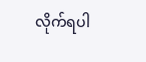လိုက်ရပါ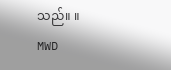သည်။ ။
MWD